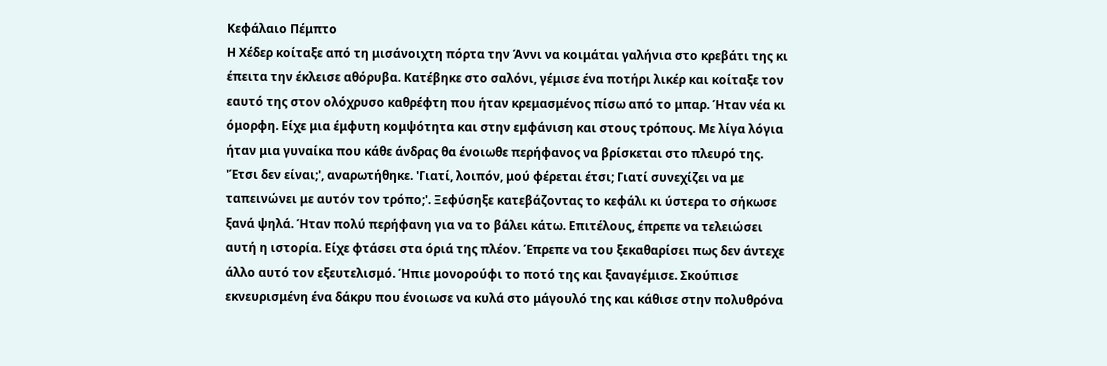Κεφάλαιο Πέμπτο
Η Χέδερ κοίταξε από τη μισάνοιχτη πόρτα την Άννι να κοιμάται γαλήνια στο κρεβάτι της κι έπειτα την έκλεισε αθόρυβα. Κατέβηκε στο σαλόνι, γέμισε ένα ποτήρι λικέρ και κοίταξε τον εαυτό της στον ολόχρυσο καθρέφτη που ήταν κρεμασμένος πίσω από το μπαρ. Ήταν νέα κι όμορφη. Είχε μια έμφυτη κομψότητα και στην εμφάνιση και στους τρόπους. Με λίγα λόγια ήταν μια γυναίκα που κάθε άνδρας θα ένοιωθε περήφανος να βρίσκεται στο πλευρό της. 'Έτσι δεν είναι;', αναρωτήθηκε. 'Γιατί, λοιπόν, μού φέρεται έτσι; Γιατί συνεχίζει να με ταπεινώνει με αυτόν τον τρόπο;'. Ξεφύσηξε κατεβάζοντας το κεφάλι κι ύστερα το σήκωσε ξανά ψηλά. Ήταν πολύ περήφανη για να το βάλει κάτω. Επιτέλους, έπρεπε να τελειώσει αυτή η ιστορία. Είχε φτάσει στα όριά της πλέον. Έπρεπε να του ξεκαθαρίσει πως δεν άντεχε άλλο αυτό τον εξευτελισμό. Ήπιε μονορούφι το ποτό της και ξαναγέμισε. Σκούπισε εκνευρισμένη ένα δάκρυ που ένοιωσε να κυλά στο μάγουλό της και κάθισε στην πολυθρόνα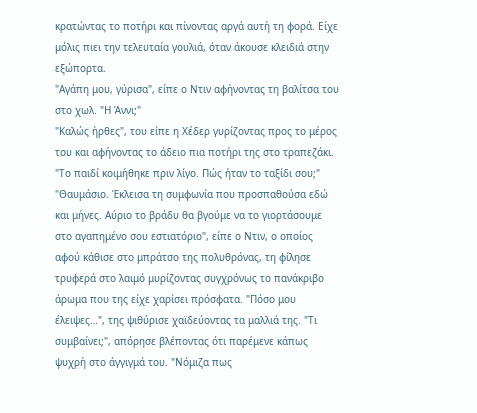κρατώντας το ποτήρι και πίνοντας αργά αυτή τη φορά. Είχε μόλις πιει την τελευταία γουλιά, όταν άκουσε κλειδιά στην εξώπορτα.
"Αγάπη μου, γύρισα", είπε ο Ντιν αφήνοντας τη βαλίτσα του στο χωλ. "Η Άννι;"
"Καλώς ήρθες", του είπε η Χέδερ γυρίζοντας προς το μέρος του και αφήνοντας το άδειο πια ποτήρι της στο τραπεζάκι. "Το παιδί κοιμήθηκε πριν λίγο. Πώς ήταν το ταξίδι σου;"
"Θαυμάσιο. Έκλεισα τη συμφωνία που προσπαθούσα εδώ και μήνες. Αύριο το βράδυ θα βγούμε να το γιορτάσουμε στο αγαπημένο σου εστιατόριο", είπε ο Ντιν, ο οποίος αφού κάθισε στο μπράτσο της πολυθρόνας, τη φίλησε τρυφερά στο λαιμό μυρίζοντας συγχρόνως το πανάκριβο άρωμα που της είχε χαρίσει πρόσφατα. "Πόσο μου έλειψες…", της ψιθύρισε χαϊδεύοντας τα μαλλιά της. "Τι συμβαίνει;", απόρησε βλέποντας ότι παρέμενε κάπως ψυχρή στο άγγιγμά του. "Νόμιζα πως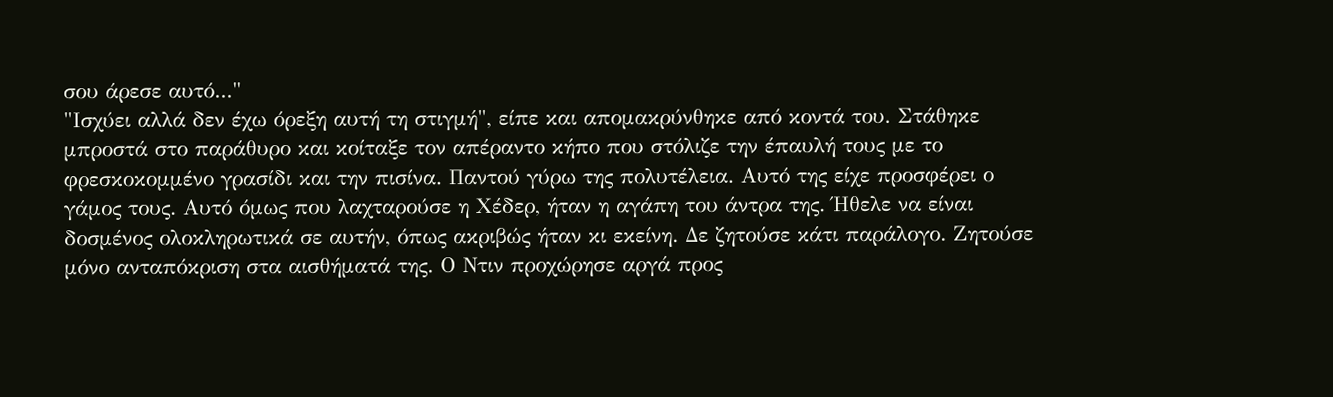σου άρεσε αυτό..."
"Ισχύει αλλά δεν έχω όρεξη αυτή τη στιγμή", είπε και απομακρύνθηκε από κοντά του. Στάθηκε μπροστά στο παράθυρο και κοίταξε τον απέραντο κήπο που στόλιζε την έπαυλή τους με το φρεσκοκομμένο γρασίδι και την πισίνα. Παντού γύρω της πολυτέλεια. Αυτό της είχε προσφέρει ο γάμος τους. Αυτό όμως που λαχταρούσε η Χέδερ, ήταν η αγάπη του άντρα της. Ήθελε να είναι δοσμένος ολοκληρωτικά σε αυτήν, όπως ακριβώς ήταν κι εκείνη. Δε ζητούσε κάτι παράλογο. Ζητούσε μόνο ανταπόκριση στα αισθήματά της. Ο Ντιν προχώρησε αργά προς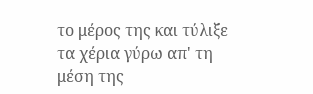το μέρος της και τύλιξε τα χέρια γύρω απ' τη μέση της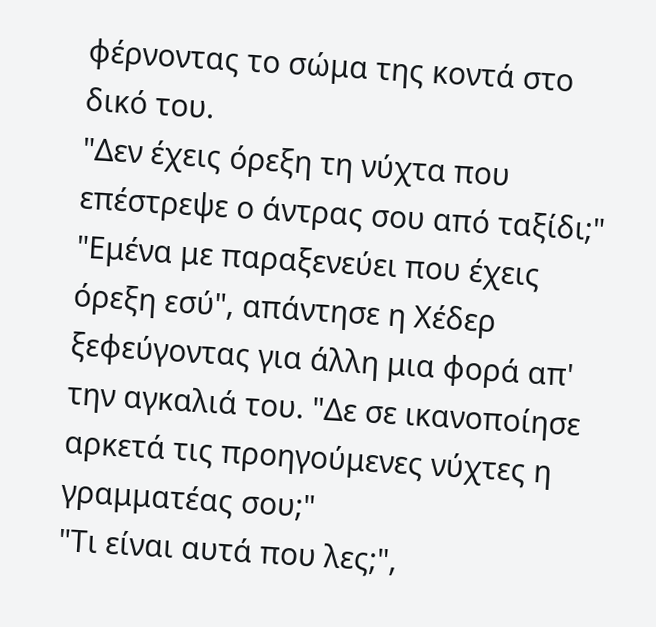φέρνοντας το σώμα της κοντά στο δικό του.
"Δεν έχεις όρεξη τη νύχτα που επέστρεψε ο άντρας σου από ταξίδι;"
"Εμένα με παραξενεύει που έχεις όρεξη εσύ", απάντησε η Χέδερ ξεφεύγοντας για άλλη μια φορά απ' την αγκαλιά του. "Δε σε ικανοποίησε αρκετά τις προηγούμενες νύχτες η γραμματέας σου;"
"Τι είναι αυτά που λες;",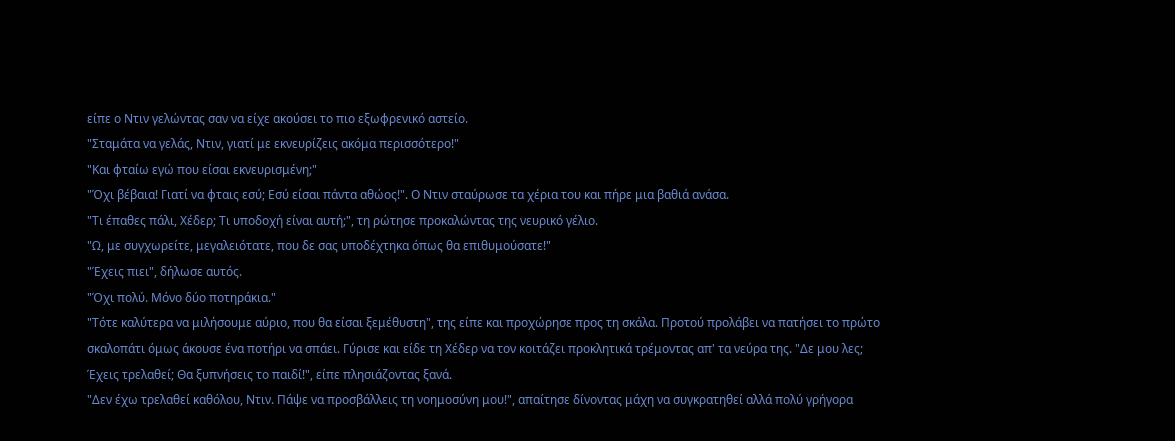είπε ο Ντιν γελώντας σαν να είχε ακούσει το πιο εξωφρενικό αστείο.
"Σταμάτα να γελάς, Ντιν, γιατί με εκνευρίζεις ακόμα περισσότερο!"
"Και φταίω εγώ που είσαι εκνευρισμένη;"
"Όχι βέβαια! Γιατί να φταις εσύ; Εσύ είσαι πάντα αθώος!". Ο Ντιν σταύρωσε τα χέρια του και πήρε μια βαθιά ανάσα.
"Τι έπαθες πάλι, Χέδερ; Τι υποδοχή είναι αυτή;", τη ρώτησε προκαλώντας της νευρικό γέλιο.
"Ω, με συγχωρείτε, μεγαλειότατε, που δε σας υποδέχτηκα όπως θα επιθυμούσατε!"
"Έχεις πιει", δήλωσε αυτός.
"Όχι πολύ. Μόνο δύο ποτηράκια."
"Τότε καλύτερα να μιλήσουμε αύριο, που θα είσαι ξεμέθυστη", της είπε και προχώρησε προς τη σκάλα. Προτού προλάβει να πατήσει το πρώτο σκαλοπάτι όμως άκουσε ένα ποτήρι να σπάει. Γύρισε και είδε τη Χέδερ να τον κοιτάζει προκλητικά τρέμοντας απ' τα νεύρα της. "Δε μου λες; Έχεις τρελαθεί; Θα ξυπνήσεις το παιδί!", είπε πλησιάζοντας ξανά.
"Δεν έχω τρελαθεί καθόλου, Ντιν. Πάψε να προσβάλλεις τη νοημοσύνη μου!", απαίτησε δίνοντας μάχη να συγκρατηθεί αλλά πολύ γρήγορα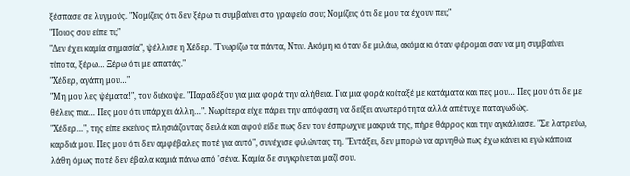ξέσπασε σε λυγμούς. "Νομίζεις ότι δεν ξέρω τι συμβαίνει στο γραφείο σου; Νομίζεις ότι δε μου τα έχουν πει;"
"Ποιος σου είπε τι;"
"Δεν έχει καμία σημασία", ψέλλισε η Χέδερ. "Γνωρίζω τα πάντα, Ντιν. Ακόμη κι όταν δε μιλάω, ακόμα κι όταν φέρομαι σαν να μη συμβαίνει τίποτα, ξέρω… Ξέρω ότι με απατάς."
"Χέδερ, αγάπη μου…"
"Μη μου λες ψέματα!", τον διέκοψε. "Παραδέξου για μια φορά την αλήθεια. Για μια φορά κοίταξέ με κατάματα και πες μου… Πες μου ότι δε με θέλεις πια… Πες μου ότι υπάρχει άλλη…". Νωρίτερα είχε πάρει την απόφαση να δείξει ανωτερότητα αλλά απέτυχε παταγωδώς.
"Χέδερ…", της είπε εκείνος πλησιάζοντας δειλά και αφού είδε πως δεν τον έσπρωχνε μακρυά της, πήρε θάρρος και την αγκάλιασε. "Σε λατρεύω, καρδιά μου. Πες μου ότι δεν αμφέβαλες ποτέ για αυτό", συνέχισε φιλώντας τη. "Εντάξει, δεν μπορώ να αρνηθώ πως έχω κάνει κι εγώ κάποια λάθη όμως ποτέ δεν έβαλα καμιά πάνω από 'σένα. Καμία δε συγκρίνεται μαζί σου.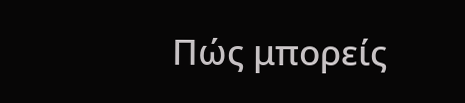Πώς μπορείς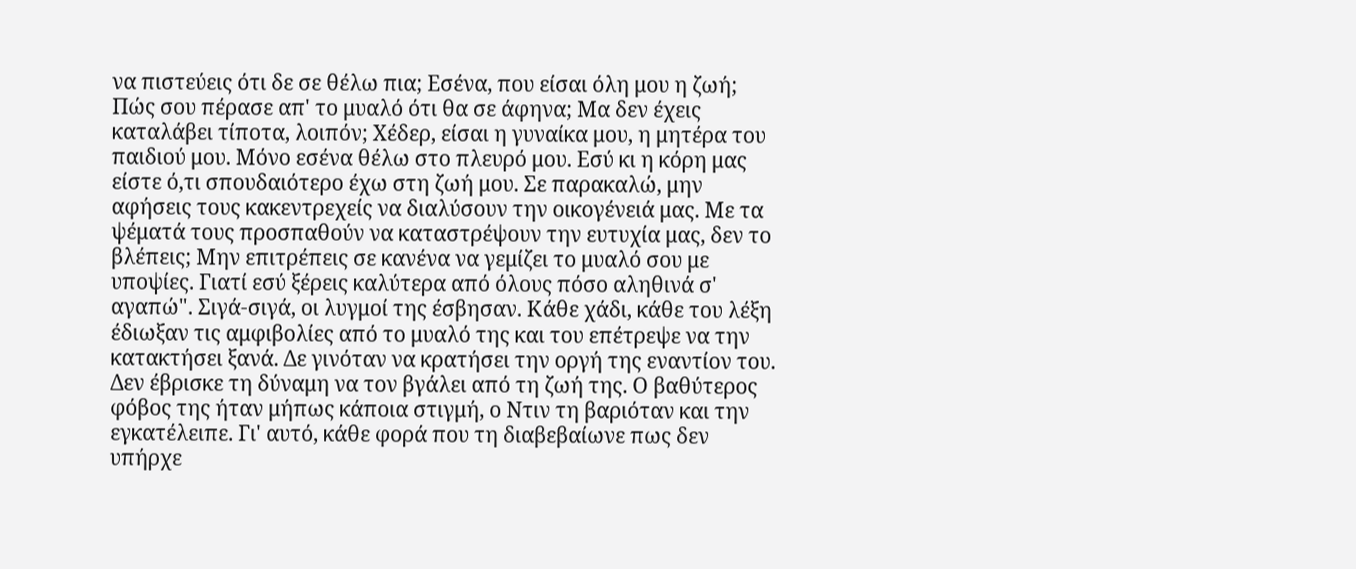να πιστεύεις ότι δε σε θέλω πια; Εσένα, που είσαι όλη μου η ζωή; Πώς σου πέρασε απ' το μυαλό ότι θα σε άφηνα; Μα δεν έχεις καταλάβει τίποτα, λοιπόν; Χέδερ, είσαι η γυναίκα μου, η μητέρα του παιδιού μου. Μόνο εσένα θέλω στο πλευρό μου. Εσύ κι η κόρη μας είστε ό,τι σπουδαιότερο έχω στη ζωή μου. Σε παρακαλώ, μην αφήσεις τους κακεντρεχείς να διαλύσουν την οικογένειά μας. Με τα ψέματά τους προσπαθούν να καταστρέψουν την ευτυχία μας, δεν το βλέπεις; Μην επιτρέπεις σε κανένα να γεμίζει το μυαλό σου με υποψίες. Γιατί εσύ ξέρεις καλύτερα από όλους πόσο αληθινά σ' αγαπώ". Σιγά-σιγά, οι λυγμοί της έσβησαν. Κάθε χάδι, κάθε του λέξη έδιωξαν τις αμφιβολίες από το μυαλό της και του επέτρεψε να την κατακτήσει ξανά. Δε γινόταν να κρατήσει την οργή της εναντίον του. Δεν έβρισκε τη δύναμη να τον βγάλει από τη ζωή της. Ο βαθύτερος φόβος της ήταν μήπως κάποια στιγμή, ο Ντιν τη βαριόταν και την εγκατέλειπε. Γι' αυτό, κάθε φορά που τη διαβεβαίωνε πως δεν υπήρχε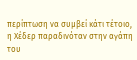περίπτωση να συμβεί κάτι τέτοιο, η Χέδερ παραδινόταν στην αγάπη του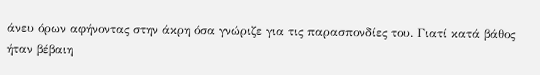άνευ όρων αφήνοντας στην άκρη όσα γνώριζε για τις παρασπονδίες του. Γιατί κατά βάθος ήταν βέβαιη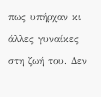πως υπήρχαν κι άλλες γυναίκες στη ζωή του. Δεν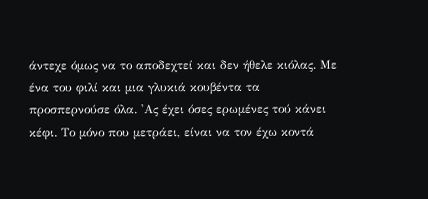άντεχε όμως να το αποδεχτεί και δεν ήθελε κιόλας. Με ένα του φιλί και μια γλυκιά κουβέντα τα προσπερνούσε όλα. 'Ας έχει όσες ερωμένες τού κάνει κέφι. Το μόνο που μετράει, είναι να τον έχω κοντά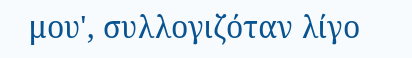μου', συλλογιζόταν λίγο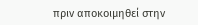πριν αποκοιμηθεί στην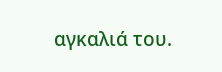αγκαλιά του.